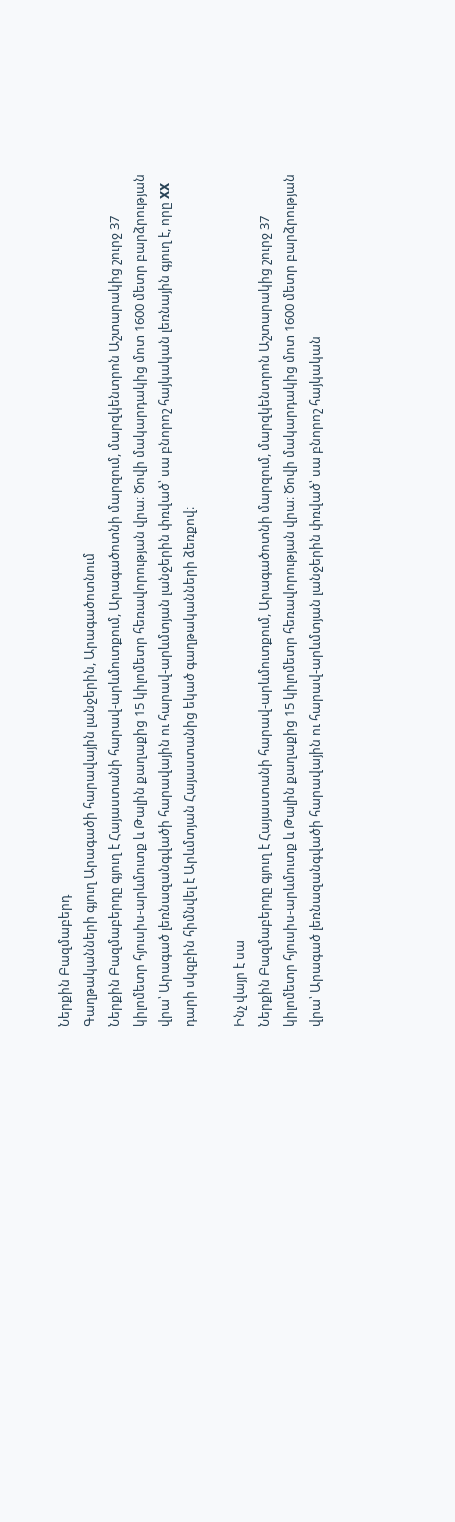Ներքին Բազմաբերդ
Գաղթականների գյուղ Արագածի հարավային լանջերին, Արագածոտնում
Ներքին Բազմաբերդը գյուղ է Հայաստանի հարավ-արևմուտքում, Արագածոտնի մարզում, մարզկենտրոն Աշտարակից շուրջ 37 կիլոմետր հյուսիս-արևմուտք և Թալին քաղաքից 15 կիլոմետր հեռավորության վրա։ Ծովի մակարդակից մոտ 1600 մետր բարձրության վրա՝ Արագած լեռնազանգվածի հարավային ու հարավ-արևմտյան լանջերին փռված՝ սա բնորոշ հայկական լեռնային գյուղ է, որը XX դարի սկզբին հիմնվել է Արևմտյան Հայաստանից եկած գաղթականների ձեռքով։

Ինչ վայր է սա
Ներքին Բազմաբերդը գյուղ է Հայաստանի հարավ-արևմուտքում, Արագածոտնի մարզում, մարզկենտրոն Աշտարակից շուրջ 37 կիլոմետր հյուսիս-արևմուտք և Թալին քաղաքից 15 կիլոմետր հեռավորության վրա։ Ծովի մակարդակից մոտ 1600 մետր բարձրության վրա՝ Արագած լեռնազանգվածի հարավային ու հարավ-արևմտյան լանջերին փռված՝ սա բնորոշ հայկական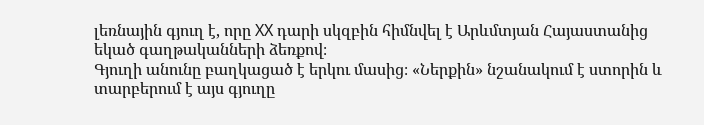լեռնային գյուղ է, որը XX դարի սկզբին հիմնվել է Արևմտյան Հայաստանից եկած գաղթականների ձեռքով։
Գյուղի անունը բաղկացած է երկու մասից։ «Ներքին» նշանակում է ստորին և տարբերում է այս գյուղը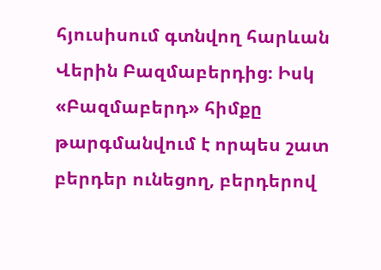հյուսիսում գտնվող հարևան Վերին Բազմաբերդից։ Իսկ «Բազմաբերդ» հիմքը թարգմանվում է որպես շատ բերդեր ունեցող, բերդերով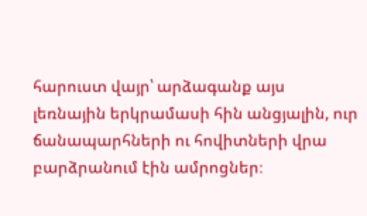հարուստ վայր՝ արձագանք այս լեռնային երկրամասի հին անցյալին, ուր ճանապարհների ու հովիտների վրա բարձրանում էին ամրոցներ։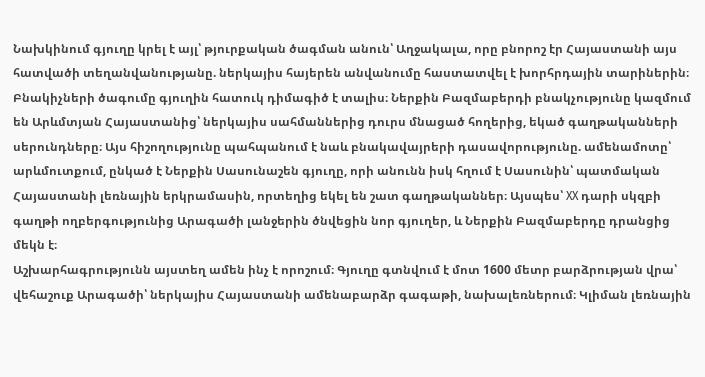Նախկինում գյուղը կրել է այլ՝ թյուրքական ծագման անուն՝ Աղջակալա, որը բնորոշ էր Հայաստանի այս հատվածի տեղանվանությանը. ներկայիս հայերեն անվանումը հաստատվել է խորհրդային տարիներին։
Բնակիչների ծագումը գյուղին հատուկ դիմագիծ է տալիս։ Ներքին Բազմաբերդի բնակչությունը կազմում են Արևմտյան Հայաստանից՝ ներկայիս սահմաններից դուրս մնացած հողերից, եկած գաղթականների սերունդները։ Այս հիշողությունը պահպանում է նաև բնակավայրերի դասավորությունը. ամենամոտը՝ արևմուտքում, ընկած է Ներքին Սասունաշեն գյուղը, որի անունն իսկ հղում է Սասունին՝ պատմական Հայաստանի լեռնային երկրամասին, որտեղից եկել են շատ գաղթականներ։ Այսպես՝ XX դարի սկզբի գաղթի ողբերգությունից Արագածի լանջերին ծնվեցին նոր գյուղեր, և Ներքին Բազմաբերդը դրանցից մեկն է։
Աշխարհագրությունն այստեղ ամեն ինչ է որոշում։ Գյուղը գտնվում է մոտ 1600 մետր բարձրության վրա՝ վեհաշուք Արագածի՝ ներկայիս Հայաստանի ամենաբարձր գագաթի, նախալեռներում։ Կլիման լեռնային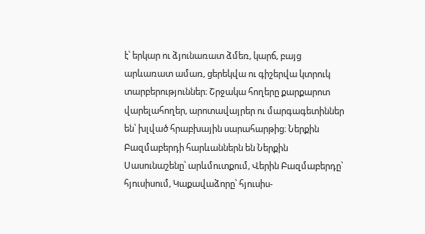է՝ երկար ու ձյունառատ ձմեռ, կարճ, բայց արևառատ ամառ, ցերեկվա ու գիշերվա կտրուկ տարբերություններ։ Շրջակա հողերը քարքարոտ վարելահողեր, արոտավայրեր ու մարգագետիններ են՝ խլված հրաբխային սարահարթից։ Ներքին Բազմաբերդի հարևաններն են Ներքին Սասունաշենը՝ արևմուտքում, Վերին Բազմաբերդը՝ հյուսիսում, Կաքավաձորը՝ հյուսիս-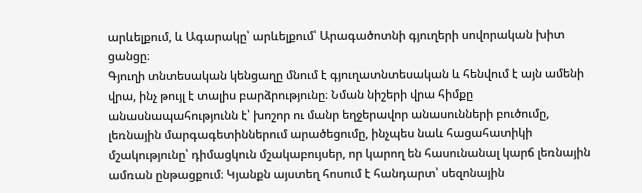արևելքում, և Ագարակը՝ արևելքում՝ Արագածոտնի գյուղերի սովորական խիտ ցանցը։
Գյուղի տնտեսական կենցաղը մնում է գյուղատնտեսական և հենվում է այն ամենի վրա, ինչ թույլ է տալիս բարձրությունը։ Նման նիշերի վրա հիմքը անասնապահությունն է՝ խոշոր ու մանր եղջերավոր անասունների բուծումը, լեռնային մարգագետիններում արածեցումը, ինչպես նաև հացահատիկի մշակությունը՝ դիմացկուն մշակաբույսեր, որ կարող են հասունանալ կարճ լեռնային ամռան ընթացքում։ Կյանքն այստեղ հոսում է հանդարտ՝ սեզոնային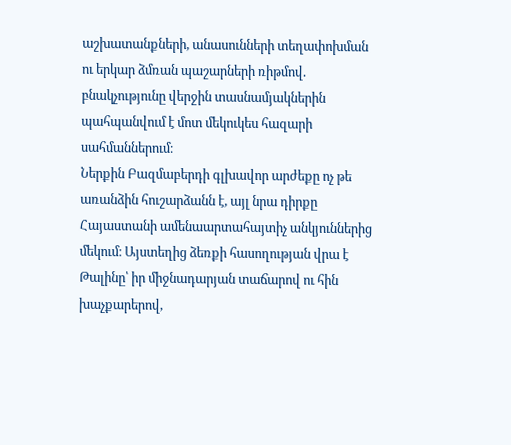աշխատանքների, անասունների տեղափոխման ու երկար ձմռան պաշարների ռիթմով. բնակչությունը վերջին տասնամյակներին պահպանվում է մոտ մեկուկես հազարի սահմաններում։
Ներքին Բազմաբերդի գլխավոր արժեքը ոչ թե առանձին հուշարձանն է, այլ նրա դիրքը Հայաստանի ամենաարտահայտիչ անկյուններից մեկում։ Այստեղից ձեռքի հասողության վրա է Թալինը՝ իր միջնադարյան տաճարով ու հին խաչքարերով,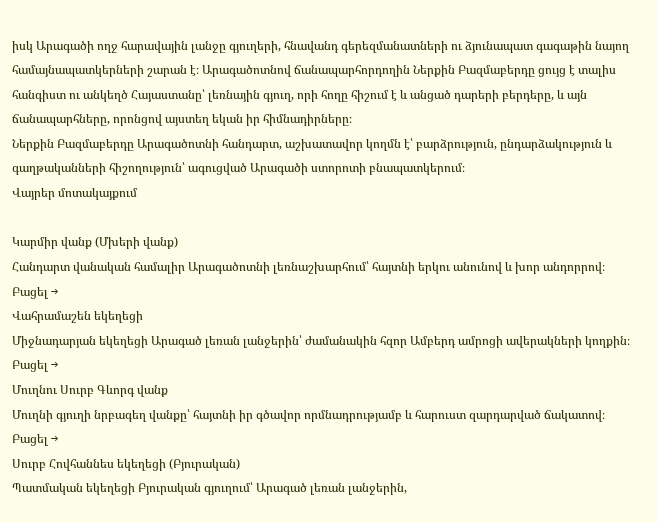իսկ Արագածի ողջ հարավային լանջը գյուղերի, հնավանդ գերեզմանատների ու ձյունապատ գագաթին նայող համայնապատկերների շարան է։ Արագածոտնով ճանապարհորդողին Ներքին Բազմաբերդը ցույց է տալիս հանգիստ ու անկեղծ Հայաստանը՝ լեռնային գյուղ, որի հողը հիշում է և անցած դարերի բերդերը, և այն ճանապարհները, որոնցով այստեղ եկան իր հիմնադիրները։
Ներքին Բազմաբերդը Արագածոտնի հանդարտ, աշխատավոր կողմն է՝ բարձրություն, ընդարձակություն և գաղթականների հիշողություն՝ ագուցված Արագածի ստորոտի բնապատկերում։
Վայրեր մոտակայքում

Կարմիր վանք (Մխերի վանք)
Հանդարտ վանական համալիր Արագածոտնի լեռնաշխարհում՝ հայտնի երկու անունով և խոր անդորրով։
Բացել →
Վահրամաշեն եկեղեցի
Միջնադարյան եկեղեցի Արագած լեռան լանջերին՝ ժամանակին հզոր Ամբերդ ամրոցի ավերակների կողքին։
Բացել →
Մուղնու Սուրբ Գևորգ վանք
Մուղնի գյուղի նրբագեղ վանքը՝ հայտնի իր գծավոր որմնադրությամբ և հարուստ զարդարված ճակատով։
Բացել →
Սուրբ Հովհաննես եկեղեցի (Բյուրական)
Պատմական եկեղեցի Բյուրական գյուղում՝ Արագած լեռան լանջերին,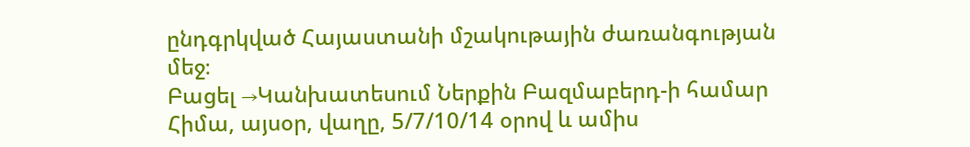ընդգրկված Հայաստանի մշակութային ժառանգության մեջ։
Բացել →Կանխատեսում Ներքին Բազմաբերդ-ի համար
Հիմա, այսօր, վաղը, 5/7/10/14 օրով և ամիս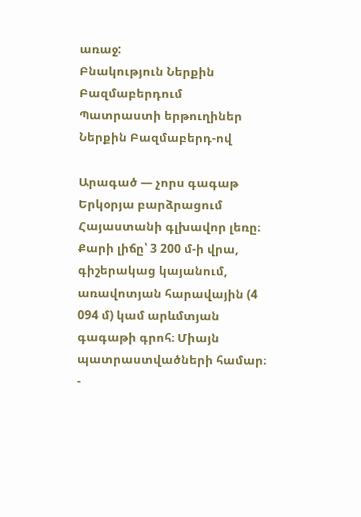առաջ:
Բնակություն Ներքին Բազմաբերդում
Պատրաստի երթուղիներ Ներքին Բազմաբերդ-ով

Արագած — չորս գագաթ
Երկօրյա բարձրացում Հայաստանի գլխավոր լեռը։ Քարի լիճը՝ 3 200 մ-ի վրա, գիշերակաց կայանում, առավոտյան հարավային (4 094 մ) կամ արևմտյան գագաթի գրոհ։ Միայն պատրաստվածների համար։
-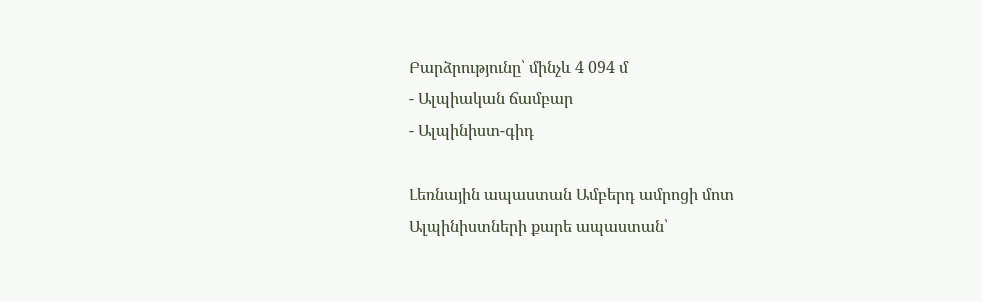Բարձրությունը՝ մինչև 4 094 մ
- Ալպիական ճամբար
- Ալպինիստ-գիդ

Լեռնային ապաստան Ամբերդ ամրոցի մոտ
Ալպինիստների քարե ապաստան՝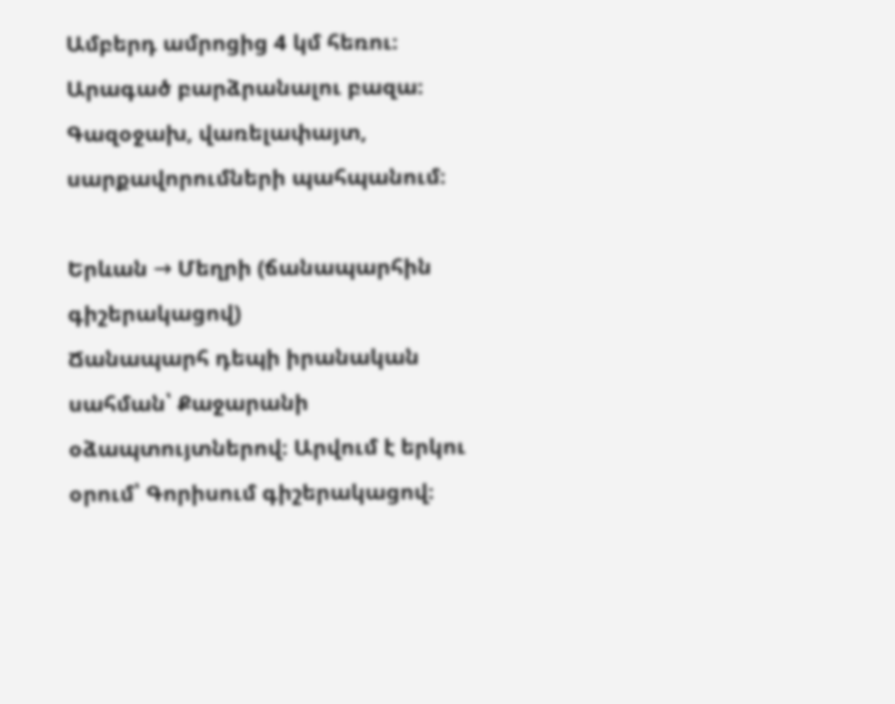Ամբերդ ամրոցից 4 կմ հեռու։ Արագած բարձրանալու բազա։ Գազօջախ, վառելափայտ, սարքավորումների պահպանում։

Երևան → Մեղրի (ճանապարհին գիշերակացով)
Ճանապարհ դեպի իրանական սահման՝ Քաջարանի օձապտույտներով։ Արվում է երկու օրում՝ Գորիսում գիշերակացով։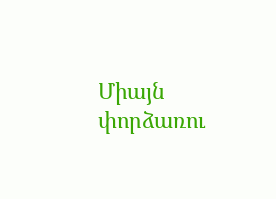Միայն փորձառու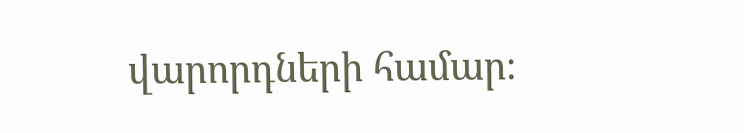վարորդների համար։